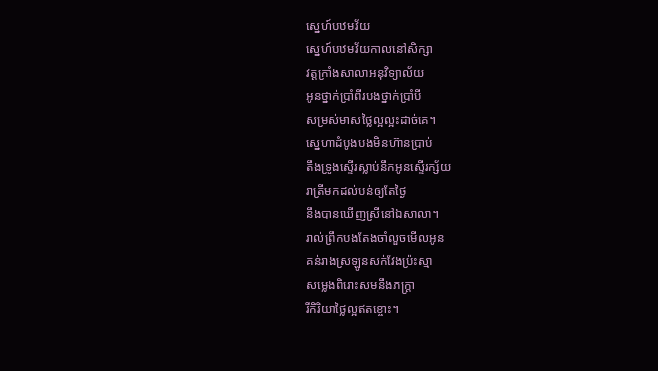ស្នេហ៍បឋមវ័យ
ស្នេហ៍បឋមវ័យកាលនៅសិក្សា
វត្តក្រាំងសាលាអនុវិទ្យាល័យ
អូនថ្នាក់ប្រាំពីរបងថ្នាក់ប្រាំបី
សម្រស់មាសថ្លៃល្អល្អះដាច់គេ។
ស្នេហាដំបូងបងមិនហ៊ានប្រាប់
តឹងទ្រូងស្ទើរស្លាប់នឹកអូនស្ទើរក្ស័យ
រាត្រីមកដល់បន់ឲ្យតែថ្ងៃ
នឹងបានឃើញស្រីនៅឯសាលា។
រាល់ព្រឹកបងតែងចាំលួចមើលអូន
គន់រាងស្រឡូនសក់វែងប៉្រះស្មា
សម្លេងពិរោះសមនឹងភក្ត្រា
រីកិរិយាថ្លៃល្អឥតខ្ចោះ។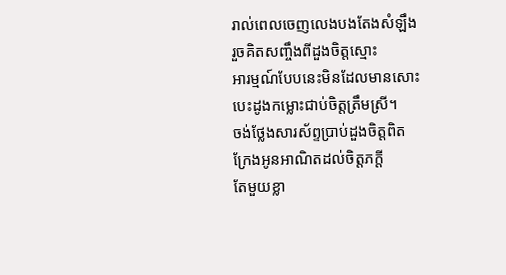រាល់ពេលចេញលេងបងតែងសំឡឹង
រួចគិតសញ្ចឹងពីដួងចិត្តស្មោះ
អារម្មណ៍បែបនេះមិនដែលមានសោះ
បេះដូងកម្លោះជាប់ចិត្តត្រឹមស្រី។
ចង់ថ្លែងសារស័ព្ទប្រាប់ដួងចិត្តពិត
ក្រែងអូនអាណិតដល់ចិត្តភក្ដី
តែមួយខ្លា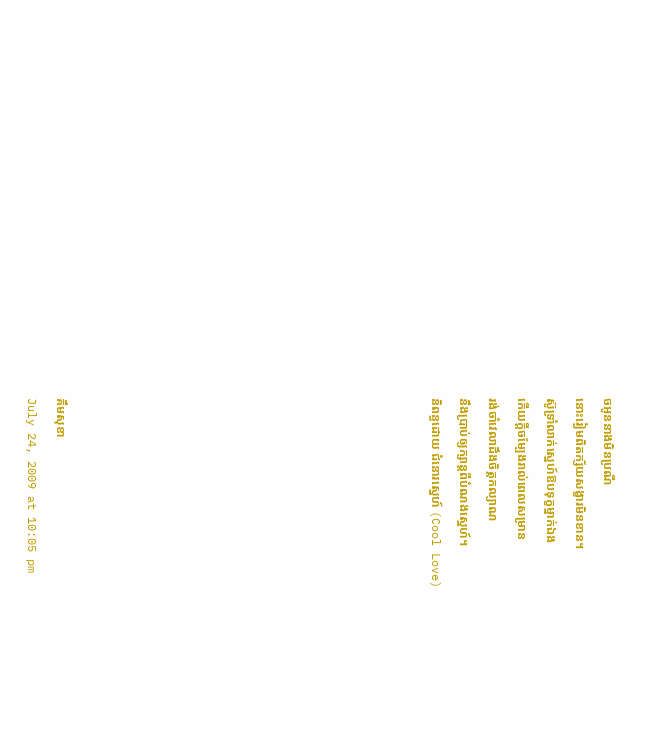ចអូននាងមិនប្រណី
នោះរៀមពិតក្ស័យសង្ខារមិនខាន។
ស៊ូទ្រាំលាក់ស្នេហ៍ឱបទុក្ខម្នាក់ឯង
កើយក្ដីចម្បែងរាល់ពេលសម្រាន
រង់ចាំវេលាដឹងចិត្តកល្យាណ
នឹងប្រាប់ឲ្យក្សាន្តពីបំណងស្នេហ៍។
និពន្ធដោយ ជំនោរស្នេហ៍ (Cool Love)












គឹមសុខា
July 24, 2009 at 10:05 pm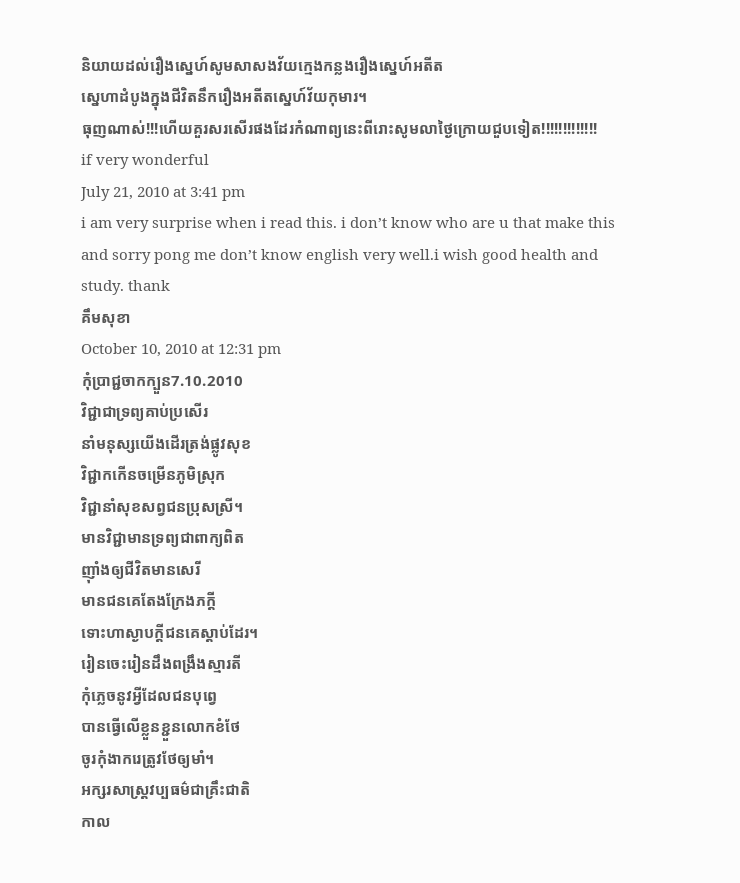និយាយដល់រឿងស្នេហ៍សូមសាសងវ័យក្មេងកន្លងរឿងស្នេហ៍អតីត
សេ្នហាដំបូងក្នុងជីវិតនឹករឿងអតីតស្នេហ៍វ័យកុមារ។
ធុញណាស់!!!ហើយគួរសរសើរផងដែរកំណាព្យនេះពីរោះសូមលាថ្ងៃក្រោយជួបទៀត!!!!!!!!!!!!!
if very wonderful
July 21, 2010 at 3:41 pm
i am very surprise when i read this. i don’t know who are u that make this and sorry pong me don’t know english very well.i wish good health and study. thank
គឹមសុខា
October 10, 2010 at 12:31 pm
កុំប្រាជ្ជចាកក្បួន7.10.2010
វិជ្ជាជាទ្រព្យគាប់ប្រសើរ
នាំមនុស្សយើងដើរត្រង់ផ្លូវសុខ
វិជ្ជាកកើនចម្រើនភូមិស្រុក
វិជ្ជានាំសុខសព្វជនប្រុសស្រី។
មានវិជ្ជាមានទ្រព្យជាពាក្យពិត
ញ៉ាំងឲ្យជីវិតមានសេរី
មានជនគេតែងក្រែងភក្តី
ទោះហាស្ងាបក្តីជនគេស្តាប់ដែរ។
រៀនចេះរៀនដឹងពង្រឹងស្មារតី
កុំភ្លេចនូវអ្វីដែលជនបុព្វេ
បានធ្វើលើខ្លួនខ្ជួនលោកខំថែ
ចូរកុំងាករេត្រូវថែឲ្យមាំ។
អក្សរសាស្រ្តវប្បធម៌ជាគ្រឹះជាតិ
កាល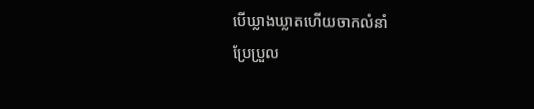បើឃ្លាងឃ្លាតហើយចាកលំនាំ
ប្រែប្រួល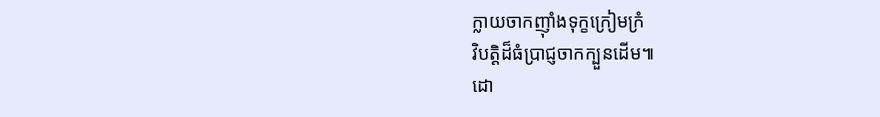ក្លាយចាកញ៉ាំងទុក្ខក្រៀមក្រំ
វិបត្តិដ៏ធំប្រាជ្ញចាកក្បួនដើម៕
ដោ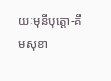យៈមុនីបុត្តោ-គឹមសុខា